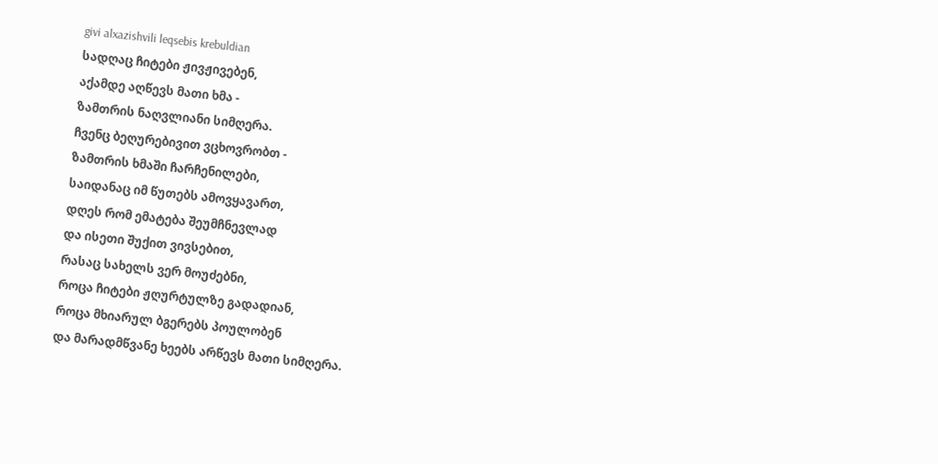givi alxazishvili leqsebis krebuldian
სადღაც ჩიტები ჟივჟივებენ,
აქამდე აღწევს მათი ხმა -
ზამთრის ნაღვლიანი სიმღერა.
ჩვენც ბეღურებივით ვცხოვრობთ -
ზამთრის ხმაში ჩარჩენილები,
საიდანაც იმ წუთებს ამოვყავართ,
დღეს რომ ემატება შეუმჩნევლად
და ისეთი შუქით ვივსებით,
რასაც სახელს ვერ მოუძებნი,
როცა ჩიტები ჟღურტულზე გადადიან,
როცა მხიარულ ბგერებს პოულობენ
და მარადმწვანე ხეებს არწევს მათი სიმღერა.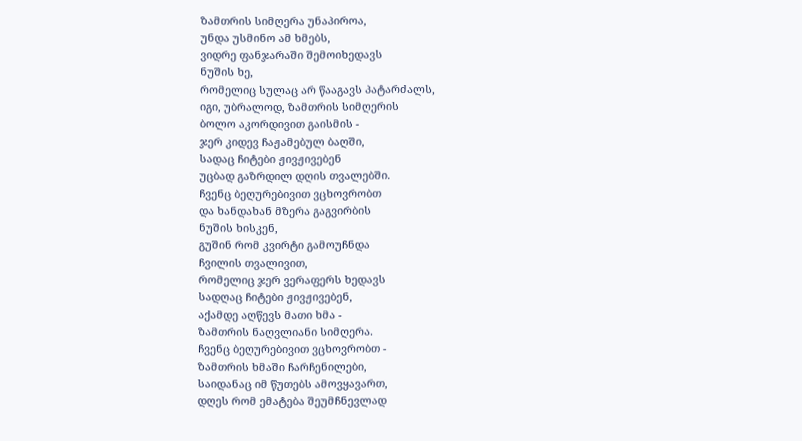ზამთრის სიმღერა უნაპიროა,
უნდა უსმინო ამ ხმებს,
ვიდრე ფანჯარაში შემოიხედავს
ნუშის ხე,
რომელიც სულაც არ წააგავს პატარძალს,
იგი, უბრალოდ, ზამთრის სიმღერის
ბოლო აკორდივით გაისმის -
ჯერ კიდევ ჩაჟამებულ ბაღში,
სადაც ჩიტები ჟივჟივებენ
უცბად გაზრდილ დღის თვალებში.
ჩვენც ბეღურებივით ვცხოვრობთ
და ხანდახან მზერა გაგვირბის
ნუშის ხისკენ,
გუშინ რომ კვირტი გამოუჩნდა
ჩვილის თვალივით,
რომელიც ჯერ ვერაფერს ხედავს
სადღაც ჩიტები ჟივჟივებენ,
აქამდე აღწევს მათი ხმა -
ზამთრის ნაღვლიანი სიმღერა.
ჩვენც ბეღურებივით ვცხოვრობთ -
ზამთრის ხმაში ჩარჩენილები,
საიდანაც იმ წუთებს ამოვყავართ,
დღეს რომ ემატება შეუმჩნევლად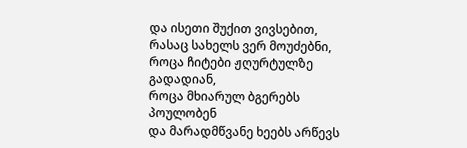და ისეთი შუქით ვივსებით,
რასაც სახელს ვერ მოუძებნი,
როცა ჩიტები ჟღურტულზე გადადიან,
როცა მხიარულ ბგერებს პოულობენ
და მარადმწვანე ხეებს არწევს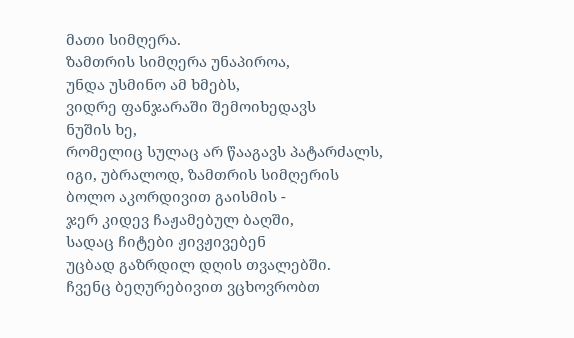მათი სიმღერა.
ზამთრის სიმღერა უნაპიროა,
უნდა უსმინო ამ ხმებს,
ვიდრე ფანჯარაში შემოიხედავს
ნუშის ხე,
რომელიც სულაც არ წააგავს პატარძალს,
იგი, უბრალოდ, ზამთრის სიმღერის
ბოლო აკორდივით გაისმის -
ჯერ კიდევ ჩაჟამებულ ბაღში,
სადაც ჩიტები ჟივჟივებენ
უცბად გაზრდილ დღის თვალებში.
ჩვენც ბეღურებივით ვცხოვრობთ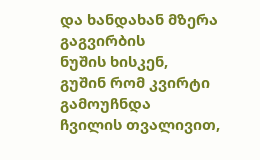და ხანდახან მზერა გაგვირბის
ნუშის ხისკენ,
გუშინ რომ კვირტი გამოუჩნდა
ჩვილის თვალივით,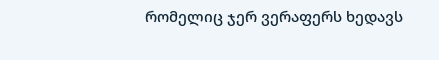რომელიც ჯერ ვერაფერს ხედავს